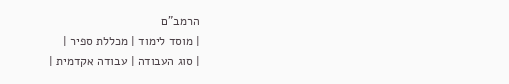הרמב"ם
| מוסד לימוד | מכללת ספיר |
| סוג העבודה | עבודה אקדמית |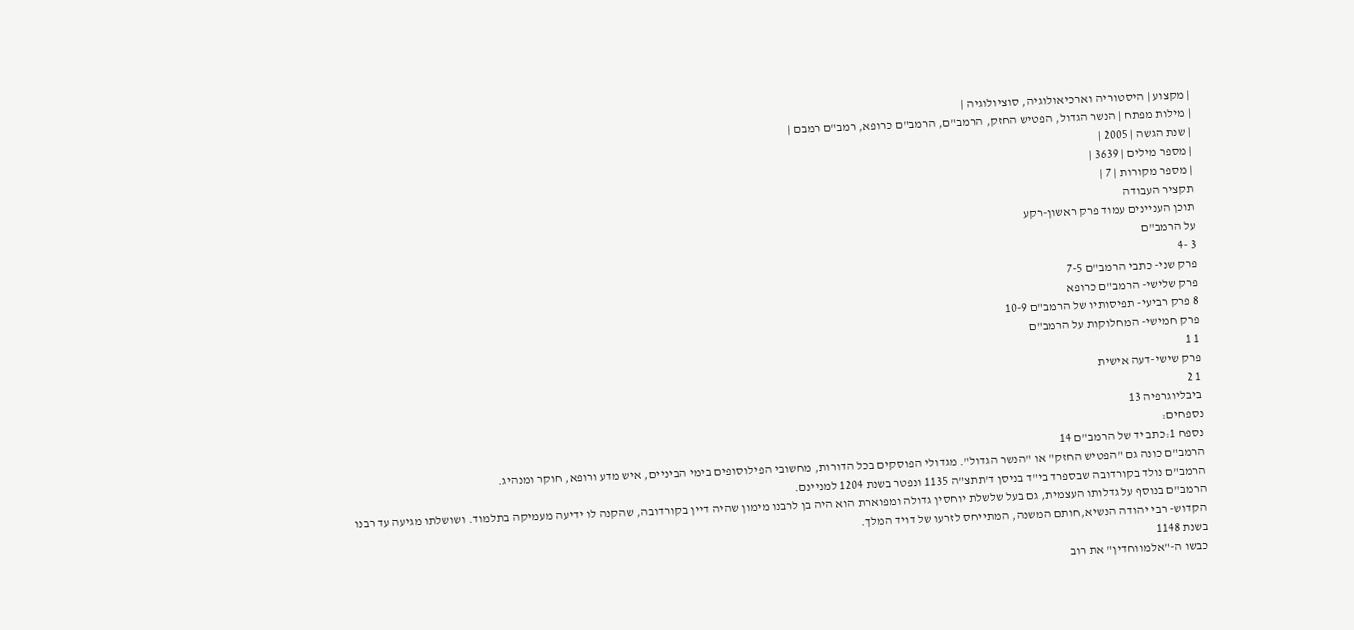| מקצוע | היסטוריה וארכיאולוגיה, סוציולוגיה |
| מילות מפתח | הנשר הגדול, הפטיש החזק, הרמב"ם, הרמב"ם כרופא, רמב"ם רמבם |
| שנת הגשה | 2005 |
| מספר מילים | 3639 |
| מספר מקורות | 7 |
תקציר העבודה
תוכן העניינים עמוד פרק ראשון-רקע
על הרמב"ם
3 -4
פרק שני- כתבי הרמב"ם 7-5
פרק שלישי- הרמב"ם כרופא
8 פרק רביעי- תפיסותיו של הרמב"ם 10-9
פרק חמישי- המחלוקות על הרמב"ם
1 1
פרק שישי-דעה אישית
1 2
ביבליוגרפיה 13
נספחים:
נספח 1:כתב יד של הרמב"ם 14
הרמב"ם כונה גם "הפטיש החזק" או "הנשר הגדול". מגדולי הפוסקים בכל הדורות, מחשובי הפילוסופים בימי הביניים, איש מדע ורופא, חוקר ומנהיג.
הרמב"ם נולד בקורדובה שבספרד בי"ד בניסן ד'תתצ"ה 1135 ונפטר בשנת 1204 למניינם.
הרמב"ם בנוסף על גדלותו העצמית, גם בעל שלשלת יוחסין גדולה ומפוארת הוא היה בן לרבנו מימון שהיה דיין בקורדובה, שהקנה לו ידיעה מעמיקה בתלמוד. ושושלתו מגיעה עד רבנו הקדוש- רבי יהודה הנשיא,חותם המשנה, המתייחס לזרעו של דויד המלך.
בשנת 1148
כבשו ה-"אלמווחדין" את רוב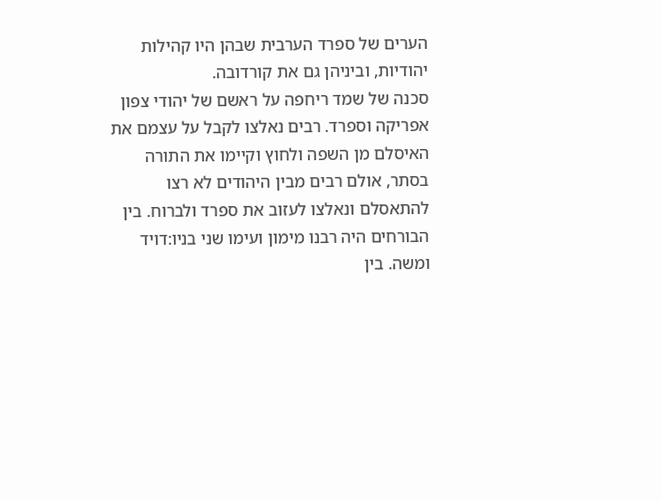הערים של ספרד הערבית שבהן היו קהילות יהודיות, וביניהן גם את קורדובה.
סכנה של שמד ריחפה על ראשם של יהודי צפון אפריקה וספרד. רבים נאלצו לקבל על עצמם את האיסלם מן השפה ולחוץ וקיימו את התורה בסתר, אולם רבים מבין היהודים לא רצו להתאסלם ונאלצו לעזוב את ספרד ולברוח. בין הבורחים היה רבנו מימון ועימו שני בניו:דויד ומשה. בין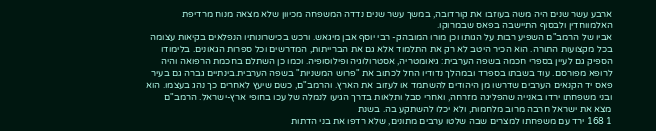ארבע עשר שנים היה משה בעוזבו את קורדובה, במשך עשר שנים נדדה המשפחה מכיוון שלא מצאה מנוח מרדיפת האלמווחדין ולבסוף התיישבה בפאס שבמרוקו.
אביו של הרמב"ם השפיע רבות על הגותו וכן מורו המובהק- רבי יוסף אבן מיגאש. ורכש בכישרונותיו הנפלאים בקיאות עצומה בכל מקצועות התורה. הוא הכיר היטב לא רק את התלמוד אלא גם את הברייתות, המדרשים וכל ספרות הגאונים. בלימודו הספיק גם לעיין בספרי חכמה בשפה הערבית: גיאומטריה, אסטרולוגיה ופילוסופיה. וכמו כן השתלם בחכמת הרפואה והיה לרופא מפורסם. עוד בשבתו בספרד ובמהלך נדודיו החל לכתוב את "פרוש המשניות" בשפה הערבית.בינתיים גברה גם בעיר פאס יד הקנאים הערבים שדרשו מן היהודים להשתמד או לעזוב את הארץ. והרמב"ם, כשם שיעץ לאחרים כך נהג בעצמו. הוא ובני משפחתו ירדו באנייה שהפליגה מזרחה, ואחרי סבל ותלאות בדרך הגיעו לנמלה של עכו בחופי ארץ-ישראל. הרמב"ם מצא את ישראל חרבה מרוב מלחמות, ולא יכלו להשתקע בה. בשנת
1 168 ירד עם משפחתו למצרים שבה שלטו ערבים מתונים, שלא רדפו את בני הדתות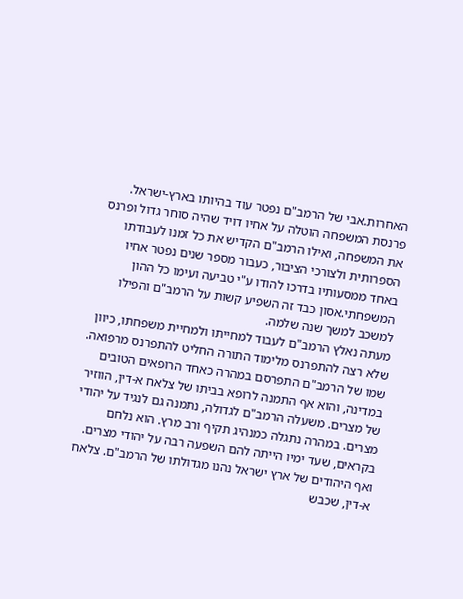האחרות.אבי של הרמב"ם נפטר עוד בהיותו בארץ-ישראל. פרנסת המשפחה הוטלה על אחיו דויד שהיה סוחר גדול ופרנס את המשפחה, ואילו הרמב"ם הקדיש את כל זמנו לעבודתו הספרותית ולצורכי הציבור, כעבור מספר שנים נפטר אחיו באחד ממסעותיו בדרכו להודו ע"י טביעה ועימו כל ההון המשפחתי.אסון כבד זה השפיע קשות על הרמב"ם והפילו למשכב למשך שנה שלמה.
מעתה נאלץ הרמב"ם לעבוד למחייתו ולמחיית משפחתו, כיוון שלא רצה להתפרנס מלימוד התורה החליט להתפרנס מרפואה. שמו של הרמב"ם התפרסם במהרה כאחד הרופאים הטובים במדינה, והוא אף התמנה לרופא בביתו של צלאח א-דין, הווזיר של מצרים. משעלה הרמב"ם לגדולה, נתמנה גם לנגיד על יהודי מצרים. במהרה נתגלה כמנהיג תקיף ורב מרץ. הוא נלחם בקראים, שעד ימיו הייתה להם השפעה רבה על יהודי מצרים. ואף היהודים של ארץ ישראל נהנו מגדולתו של הרמב"ם. צלאח א-דין, שכבש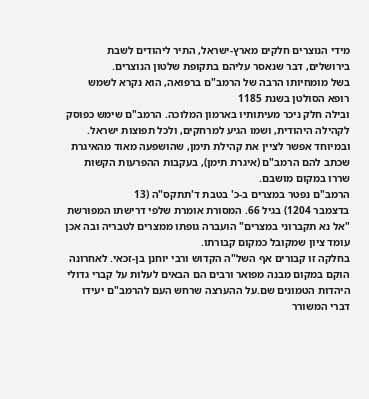מידי הנוצרים חלקים מארץ-ישראל, התיר ליהודים לשבת בירושלים, דבר שנאסר עליהם בתקופת שלטון הנוצרים.
בשל מומחיותו הרבה של הרמב"ם ברפואה, הוא נקרא לשמש רופא הסולטן בשנת 1185
ובילה חלק ניכר מעיתותיו בארמון המלוכה. הרמב"ם שימש כפוסק לקהילה היהודית, ושמו הגיע למרחקים, ולכל תפוצות ישראל. ובמיוחד אפשר לציין את קהילת תימן, שהושפעה מאוד מהאיגרת שכתב להם הרמב"ם (איגרת תימן), בעקבות ההפרעות הקשות שררו במקום מושבם.
הרמב"ם נפטר במצרים ב-כ' בטבת ד'תתקס"ה (13
בדצמבר 1204) בגיל 66. המסורת אומרת שלפי דרישתו המפורשת "אל נא תקברוני במצרים" הועברה גופתו ממצרים לטבריה ובה אכן עומד ציון שמקובל כמקום קבורתו.
בחלקה זו קבורים אף השל"ה הקדוש ורבי יוחנן בן-זכאי. לאחרונה הוקם במקום מבנה מפואר ורבים הם הבאים לעלות על קברי גדולי היהדות הטמונים שם.על ההערצה שרחש העם להרמב"ם יעידו דברי המשורר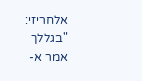אלחריזי: "בגללך אמר א-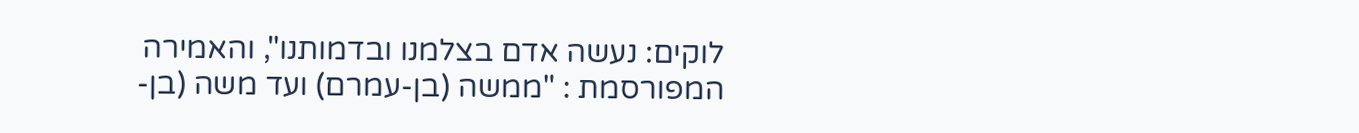לוקים: נעשה אדם בצלמנו ובדמותנו", והאמירה המפורסמת : "ממשה (בן-עמרם) ועד משה (בן-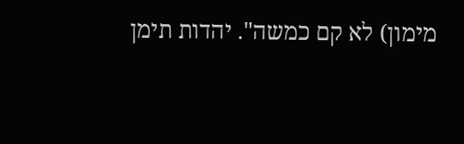מימון) לא קם כמשה". יהדות תימן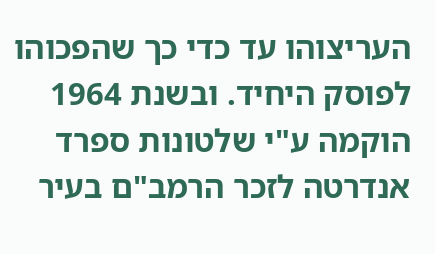העריצוהו עד כדי כך שהפכוהו לפוסק היחיד. ובשנת 1964 הוקמה ע"י שלטונות ספרד אנדרטה לזכר הרמב"ם בעיר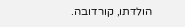הולדתו, קורדובה.